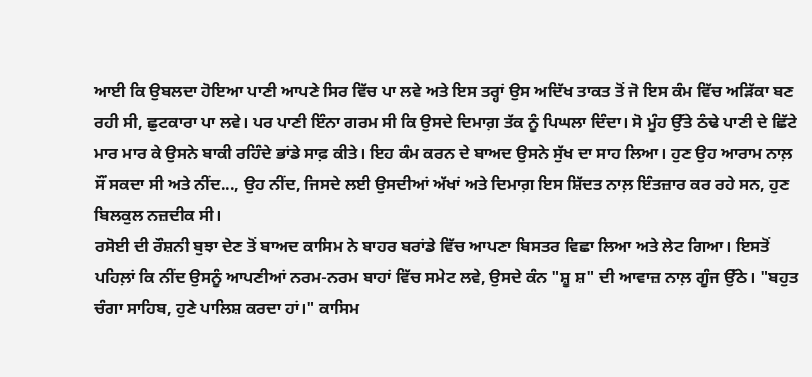ਆਈ ਕਿ ਉਬਲਦਾ ਹੋਇਆ ਪਾਣੀ ਆਪਣੇ ਸਿਰ ਵਿੱਚ ਪਾ ਲਵੇ ਅਤੇ ਇਸ ਤਰ੍ਹਾਂ ਉਸ ਅਦਿੱਖ ਤਾਕਤ ਤੋਂ ਜੋ ਇਸ ਕੰਮ ਵਿੱਚ ਅੜਿੱਕਾ ਬਣ ਰਹੀ ਸੀ, ਛੁਟਕਾਰਾ ਪਾ ਲਵੇ। ਪਰ ਪਾਣੀ ਇੰਨਾ ਗਰਮ ਸੀ ਕਿ ਉਸਦੇ ਦਿਮਾਗ਼ ਤੱਕ ਨੂੰ ਪਿਘਲਾ ਦਿੰਦਾ। ਸੋ ਮੂੰਹ ਉੱਤੇ ਠੰਢੇ ਪਾਣੀ ਦੇ ਛਿੱਟੇ ਮਾਰ ਮਾਰ ਕੇ ਉਸਨੇ ਬਾਕੀ ਰਹਿੰਦੇ ਭਾਂਡੇ ਸਾਫ਼ ਕੀਤੇ। ਇਹ ਕੰਮ ਕਰਨ ਦੇ ਬਾਅਦ ਉਸਨੇ ਸੁੱਖ ਦਾ ਸਾਹ ਲਿਆ। ਹੁਣ ਉਹ ਆਰਾਮ ਨਾਲ਼ ਸੌਂ ਸਕਦਾ ਸੀ ਅਤੇ ਨੀਂਦ..., ਉਹ ਨੀਂਦ, ਜਿਸਦੇ ਲਈ ਉਸਦੀਆਂ ਅੱਖਾਂ ਅਤੇ ਦਿਮਾਗ਼ ਇਸ ਸ਼ਿੱਦਤ ਨਾਲ਼ ਇੰਤਜ਼ਾਰ ਕਰ ਰਹੇ ਸਨ, ਹੁਣ ਬਿਲਕੁਲ ਨਜ਼ਦੀਕ ਸੀ।
ਰਸੋਈ ਦੀ ਰੌਸ਼ਨੀ ਬੁਝਾ ਦੇਣ ਤੋਂ ਬਾਅਦ ਕਾਸਿਮ ਨੇ ਬਾਹਰ ਬਰਾਂਡੇ ਵਿੱਚ ਆਪਣਾ ਬਿਸਤਰ ਵਿਛਾ ਲਿਆ ਅਤੇ ਲੇਟ ਗਿਆ। ਇਸਤੋਂ ਪਹਿਲ਼ਾਂ ਕਿ ਨੀਂਦ ਉਸਨੂੰ ਆਪਣੀਆਂ ਨਰਮ-ਨਰਮ ਬਾਹਾਂ ਵਿੱਚ ਸਮੇਟ ਲਵੇ, ਉਸਦੇ ਕੰਨ "ਸ਼ੂ ਸ਼" ਦੀ ਆਵਾਜ਼ ਨਾਲ਼ ਗੂੰਜ ਉੱਠੇ। "ਬਹੁਤ ਚੰਗਾ ਸਾਹਿਬ, ਹੁਣੇ ਪਾਲਿਸ਼ ਕਰਦਾ ਹਾਂ।" ਕਾਸਿਮ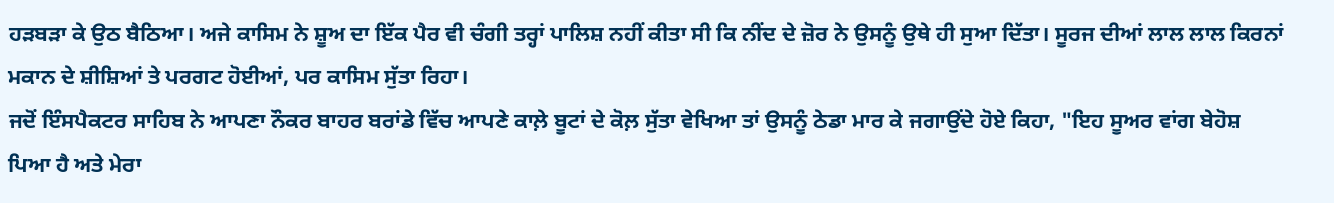ਹੜਬੜਾ ਕੇ ਉਠ ਬੈਠਿਆ। ਅਜੇ ਕਾਸਿਮ ਨੇ ਸ਼ੂਅ ਦਾ ਇੱਕ ਪੈਰ ਵੀ ਚੰਗੀ ਤਰ੍ਹਾਂ ਪਾਲਿਸ਼ ਨਹੀਂ ਕੀਤਾ ਸੀ ਕਿ ਨੀਂਦ ਦੇ ਜ਼ੋਰ ਨੇ ਉਸਨੂੰ ਉਥੇ ਹੀ ਸੁਆ ਦਿੱਤਾ। ਸੂਰਜ ਦੀਆਂ ਲਾਲ ਲਾਲ ਕਿਰਨਾਂ ਮਕਾਨ ਦੇ ਸ਼ੀਸ਼ਿਆਂ ਤੇ ਪਰਗਟ ਹੋਈਆਂ, ਪਰ ਕਾਸਿਮ ਸੁੱਤਾ ਰਿਹਾ।
ਜਦੋਂ ਇੰਸਪੈਕਟਰ ਸਾਹਿਬ ਨੇ ਆਪਣਾ ਨੌਕਰ ਬਾਹਰ ਬਰਾਂਡੇ ਵਿੱਚ ਆਪਣੇ ਕਾਲ਼ੇ ਬੂਟਾਂ ਦੇ ਕੋਲ਼ ਸੁੱਤਾ ਵੇਖਿਆ ਤਾਂ ਉਸਨੂੰ ਠੇਡਾ ਮਾਰ ਕੇ ਜਗਾਉਂਦੇ ਹੋਏ ਕਿਹਾ, "ਇਹ ਸੂਅਰ ਵਾਂਗ ਬੇਹੋਸ਼ ਪਿਆ ਹੈ ਅਤੇ ਮੇਰਾ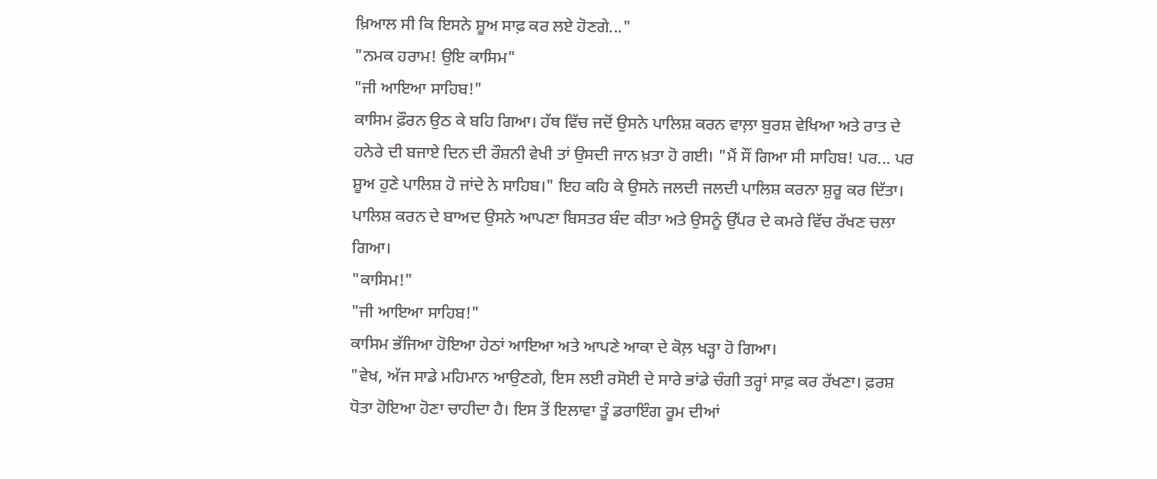ਖ਼ਿਆਲ ਸੀ ਕਿ ਇਸਨੇ ਸ਼ੂਅ ਸਾਫ਼ ਕਰ ਲਏ ਹੋਣਗੇ..."
"ਨਮਕ ਹਰਾਮ! ਉਇ ਕਾਸਿਮ"
"ਜੀ ਆਇਆ ਸਾਹਿਬ!"
ਕਾਸਿਮ ਫ਼ੌਰਨ ਉਠ ਕੇ ਬਹਿ ਗਿਆ। ਹੱਥ ਵਿੱਚ ਜਦੋਂ ਉਸਨੇ ਪਾਲਿਸ਼ ਕਰਨ ਵਾਲ਼ਾ ਬੁਰਸ਼ ਵੇਖਿਆ ਅਤੇ ਰਾਤ ਦੇ ਹਨੇਰੇ ਦੀ ਬਜਾਏ ਦਿਨ ਦੀ ਰੌਸ਼ਨੀ ਵੇਖੀ ਤਾਂ ਉਸਦੀ ਜਾਨ ਖ਼ਤਾ ਹੋ ਗਈ। "ਮੈਂ ਸੌਂ ਗਿਆ ਸੀ ਸਾਹਿਬ! ਪਰ... ਪਰ ਸ਼ੂਅ ਹੁਣੇ ਪਾਲਿਸ਼ ਹੋ ਜਾਂਦੇ ਨੇ ਸਾਹਿਬ।" ਇਹ ਕਹਿ ਕੇ ਉਸਨੇ ਜਲਦੀ ਜਲਦੀ ਪਾਲਿਸ਼ ਕਰਨਾ ਸ਼ੁਰੂ ਕਰ ਦਿੱਤਾ। ਪਾਲਿਸ਼ ਕਰਨ ਦੇ ਬਾਅਦ ਉਸਨੇ ਆਪਣਾ ਬਿਸਤਰ ਬੰਦ ਕੀਤਾ ਅਤੇ ਉਸਨੂੰ ਉੱਪਰ ਦੇ ਕਮਰੇ ਵਿੱਚ ਰੱਖਣ ਚਲਾ ਗਿਆ।
"ਕਾਸਿਮ!"
"ਜੀ ਆਇਆ ਸਾਹਿਬ!"
ਕਾਸਿਮ ਭੱਜਿਆ ਹੋਇਆ ਹੇਠਾਂ ਆਇਆ ਅਤੇ ਆਪਣੇ ਆਕਾ ਦੇ ਕੋਲ਼ ਖੜ੍ਹਾ ਹੋ ਗਿਆ।
"ਵੇਖ, ਅੱਜ ਸਾਡੇ ਮਹਿਮਾਨ ਆਉਣਗੇ, ਇਸ ਲਈ ਰਸੋਈ ਦੇ ਸਾਰੇ ਭਾਂਡੇ ਚੰਗੀ ਤਰ੍ਹਾਂ ਸਾਫ਼ ਕਰ ਰੱਖਣਾ। ਫ਼ਰਸ਼ ਧੋਤਾ ਹੋਇਆ ਹੋਣਾ ਚਾਹੀਦਾ ਹੈ। ਇਸ ਤੋਂ ਇਲਾਵਾ ਤੂੰ ਡਰਾਇੰਗ ਰੂਮ ਦੀਆਂ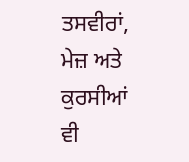ਤਸਵੀਰਾਂ, ਮੇਜ਼ ਅਤੇ ਕੁਰਸੀਆਂ ਵੀ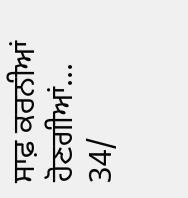ਸਾਫ਼ ਕਰਨੀਆਂ ਹੋਣਗੀਆਂ...
34/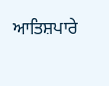ਆਤਿਸ਼ਪਾਰੇ